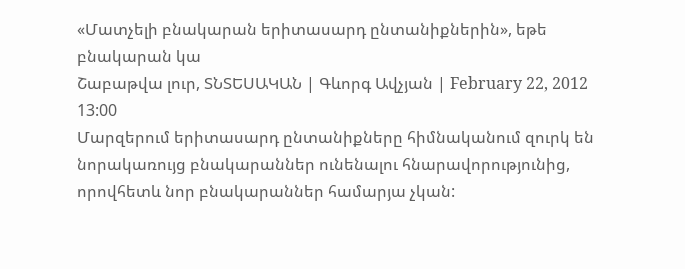«Մատչելի բնակարան երիտասարդ ընտանիքներին», եթե բնակարան կա
Շաբաթվա լուր, ՏՆՏԵՍԱԿԱՆ | Գևորգ Ավչյան | February 22, 2012 13:00
Մարզերում երիտասարդ ընտանիքները հիմնականում զուրկ են նորակառույց բնակարաններ ունենալու հնարավորությունից, որովհետև նոր բնակարաններ համարյա չկան: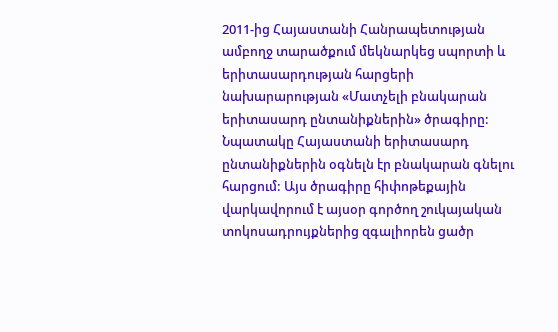2011-ից Հայաստանի Հանրապետության ամբողջ տարածքում մեկնարկեց սպորտի և երիտասարդության հարցերի նախարարության «Մատչելի բնակարան երիտասարդ ընտանիքներին» ծրագիրը: Նպատակը Հայաստանի երիտասարդ ընտանիքներին օգնելն էր բնակարան գնելու հարցում: Այս ծրագիրը հիփոթեքային վարկավորում է այսօր գործող շուկայական տոկոսադրույքներից զգալիորեն ցածր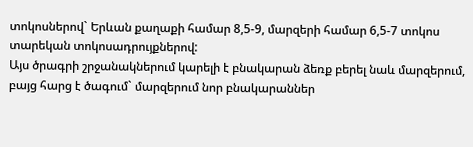տոկոսներով` Երևան քաղաքի համար 8,5-9, մարզերի համար 6,5-7 տոկոս տարեկան տոկոսադրույքներով:
Այս ծրագրի շրջանակներում կարելի է բնակարան ձեռք բերել նաև մարզերում, բայց հարց է ծագում` մարզերում նոր բնակարաններ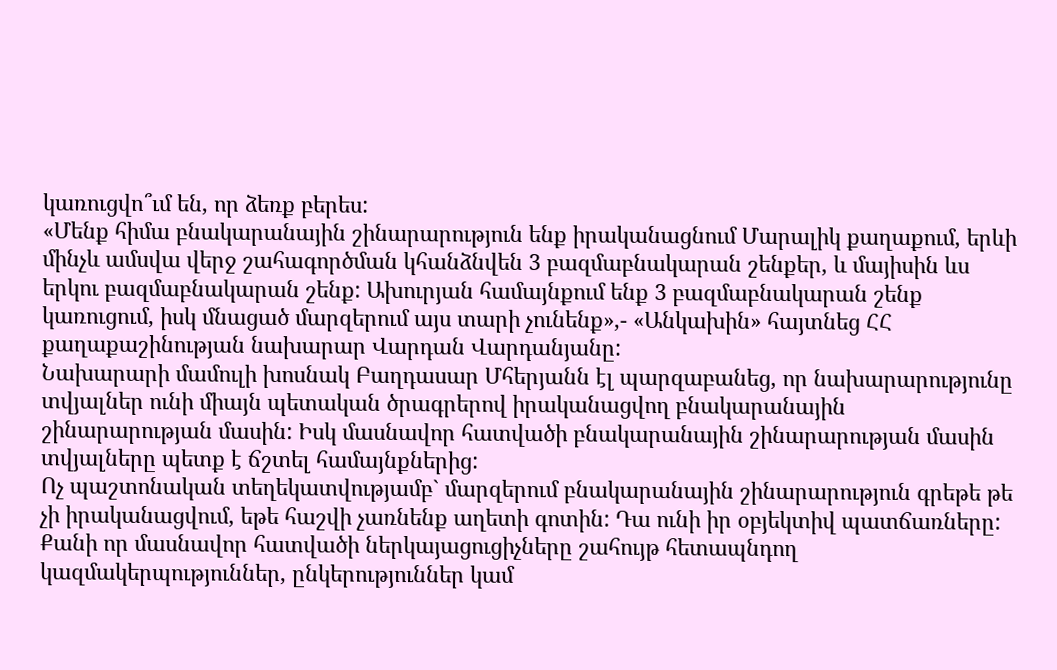կառուցվո՞ւմ են, որ ձեռք բերես:
«Մենք հիմա բնակարանային շինարարություն ենք իրականացնում Մարալիկ քաղաքում, երևի մինչև ամսվա վերջ շահագործման կհանձնվեն 3 բազմաբնակարան շենքեր, և մայիսին ևս երկու բազմաբնակարան շենք: Ախուրյան համայնքում ենք 3 բազմաբնակարան շենք կառուցում, իսկ մնացած մարզերում այս տարի չունենք»,- «Անկախին» հայտնեց ՀՀ քաղաքաշինության նախարար Վարդան Վարդանյանը:
Նախարարի մամուլի խոսնակ Բաղդասար Մհերյանն էլ պարզաբանեց, որ նախարարությունը տվյալներ ունի միայն պետական ծրագրերով իրականացվող բնակարանային շինարարության մասին: Իսկ մասնավոր հատվածի բնակարանային շինարարության մասին տվյալները պետք է ճշտել համայնքներից:
Ոչ պաշտոնական տեղեկատվությամբ` մարզերում բնակարանային շինարարություն գրեթե թե չի իրականացվում, եթե հաշվի չառնենք աղետի գոտին: Դա ունի իր օբյեկտիվ պատճառները: Քանի որ մասնավոր հատվածի ներկայացուցիչները շահույթ հետապնդող կազմակերպություններ, ընկերություններ կամ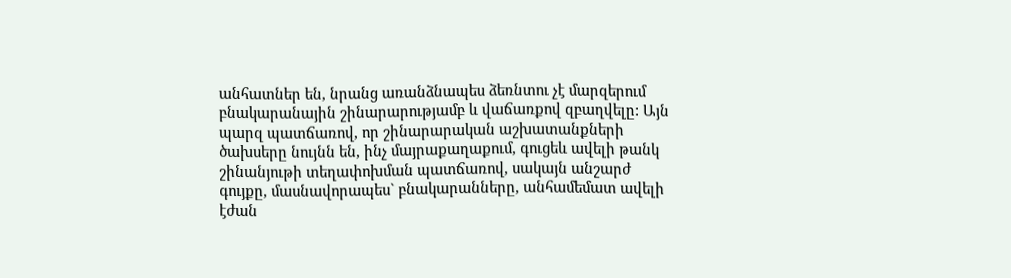անհատներ են, նրանց առանձնապես ձեռնտու չէ մարզերում բնակարանային շինարարությամբ և վաճառքով զբաղվելը: Այն պարզ պատճառով, որ շինարարական աշխատանքների ծախսերը նույնն են, ինչ մայրաքաղաքում, գուցեև ավելի թանկ շինանյութի տեղափոխման պատճառով, սակայն անշարժ գույքը, մասնավորապես` բնակարանները, անհամեմատ ավելի էժան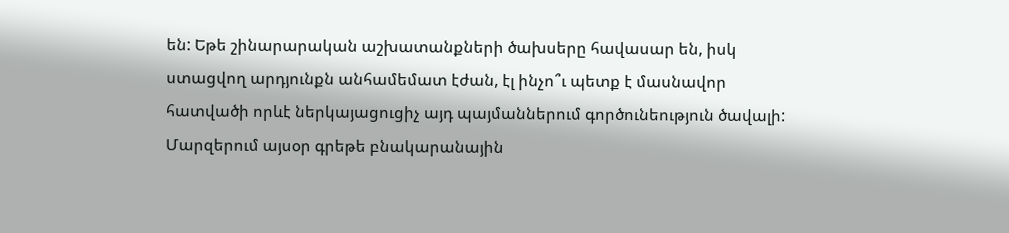են: Եթե շինարարական աշխատանքների ծախսերը հավասար են, իսկ ստացվող արդյունքն անհամեմատ էժան, էլ ինչո՞ւ պետք է մասնավոր հատվածի որևէ ներկայացուցիչ այդ պայմաններում գործունեություն ծավալի:
Մարզերում այսօր գրեթե բնակարանային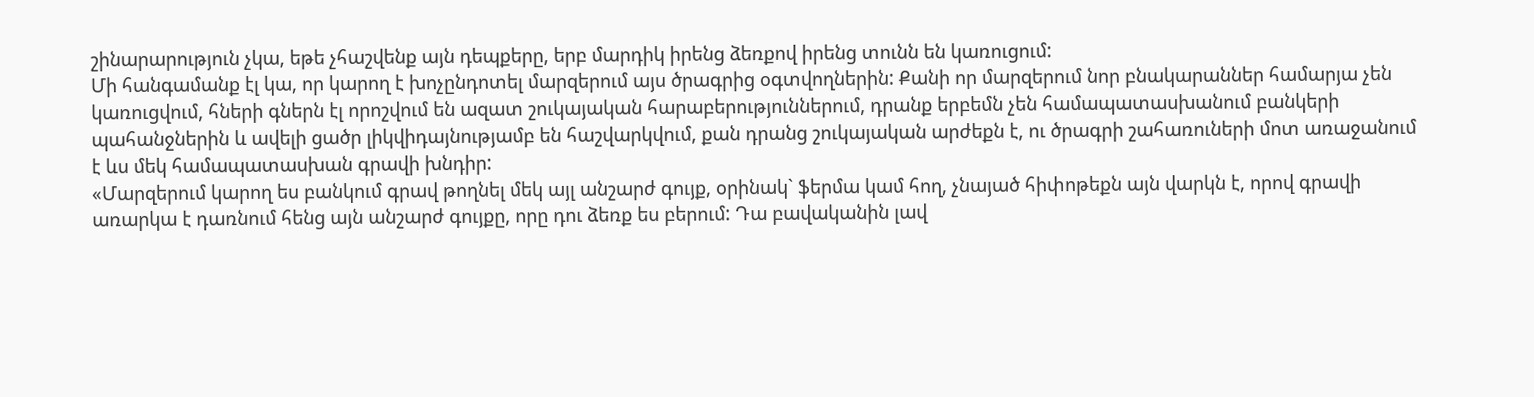շինարարություն չկա, եթե չհաշվենք այն դեպքերը, երբ մարդիկ իրենց ձեռքով իրենց տունն են կառուցում:
Մի հանգամանք էլ կա, որ կարող է խոչընդոտել մարզերում այս ծրագրից օգտվողներին: Քանի որ մարզերում նոր բնակարաններ համարյա չեն կառուցվում, հների գներն էլ որոշվում են ազատ շուկայական հարաբերություններում, դրանք երբեմն չեն համապատասխանում բանկերի պահանջներին և ավելի ցածր լիկվիդայնությամբ են հաշվարկվում, քան դրանց շուկայական արժեքն է, ու ծրագրի շահառուների մոտ առաջանում է ևս մեկ համապատասխան գրավի խնդիր:
«Մարզերում կարող ես բանկում գրավ թողնել մեկ այլ անշարժ գույք, օրինակ` ֆերմա կամ հող, չնայած հիփոթեքն այն վարկն է, որով գրավի առարկա է դառնում հենց այն անշարժ գույքը, որը դու ձեռք ես բերում: Դա բավականին լավ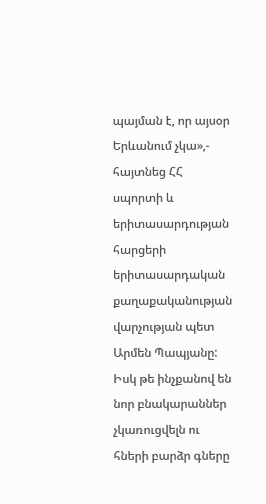պայման է, որ այսօր Երևանում չկա»,- հայտնեց ՀՀ սպորտի և երիտասարդության հարցերի երիտասարդական քաղաքականության վարչության պետ Արմեն Պապյանը:
Իսկ թե ինչքանով են նոր բնակարաններ չկառուցվելն ու հների բարձր գները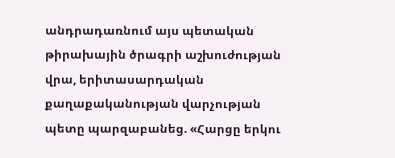անդրադառնում այս պետական թիրախային ծրագրի աշխուժության վրա, երիտասարդական քաղաքականության վարչության պետը պարզաբանեց. «Հարցը երկու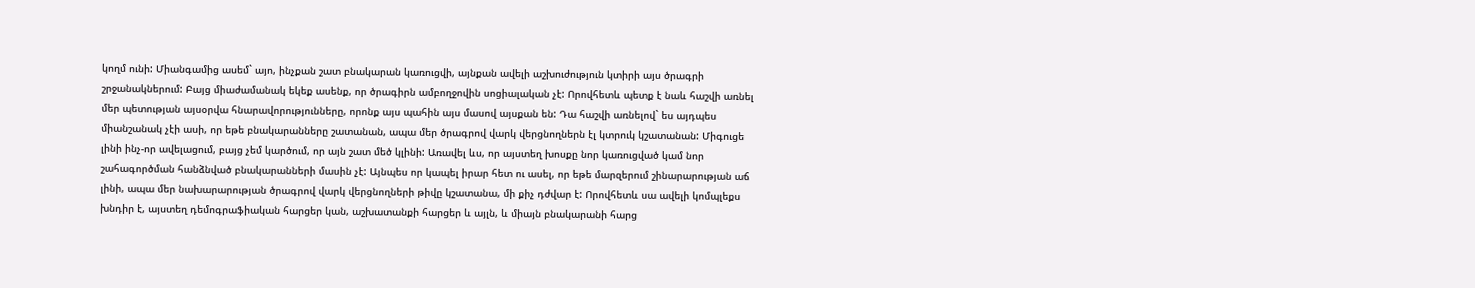կողմ ունի: Միանգամից ասեմ` այո, ինչքան շատ բնակարան կառուցվի, այնքան ավելի աշխուժություն կտիրի այս ծրագրի շրջանակներում: Բայց միաժամանակ եկեք ասենք, որ ծրագիրն ամբողջովին սոցիալական չէ: Որովհետև պետք է նաև հաշվի առնել մեր պետության այսօրվա հնարավորությունները, որոնք այս պահին այս մասով այսքան են: Դա հաշվի առնելով` ես այդպես միանշանակ չէի ասի, որ եթե բնակարանները շատանան, ապա մեր ծրագրով վարկ վերցնողներն էլ կտրուկ կշատանան: Միգուցե լինի ինչ-որ ավելացում, բայց չեմ կարծում, որ այն շատ մեծ կլինի: Առավել ևս, որ այստեղ խոսքը նոր կառուցված կամ նոր շահագործման հանձնված բնակարանների մասին չէ: Այնպես որ կապել իրար հետ ու ասել, որ եթե մարզերում շինարարության աճ լինի, ապա մեր նախարարության ծրագրով վարկ վերցնողների թիվը կշատանա, մի քիչ դժվար է: Որովհետև սա ավելի կոմպլեքս խնդիր է, այստեղ դեմոգրաֆիական հարցեր կան, աշխատանքի հարցեր և այլն, և միայն բնակարանի հարց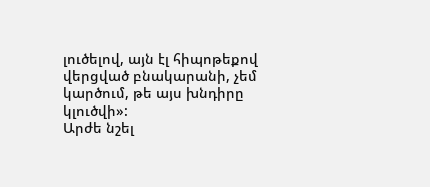լուծելով, այն էլ հիպոթեքով վերցված բնակարանի, չեմ կարծում, թե այս խնդիրը կլուծվի»:
Արժե նշել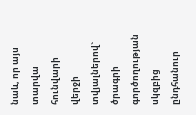նաև, որ այս տարվա հունվարի վերջի տվյալներով` ծրագրի գործողության սկզբից ընդհանուր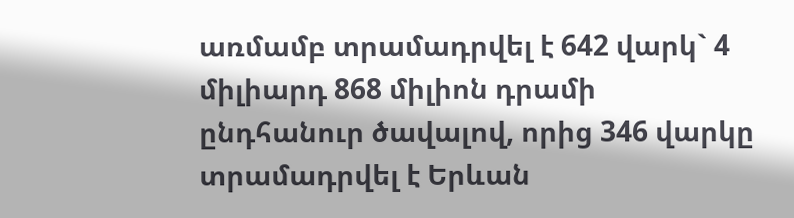առմամբ տրամադրվել է 642 վարկ` 4 միլիարդ 868 միլիոն դրամի ընդհանուր ծավալով, որից 346 վարկը տրամադրվել է Երևան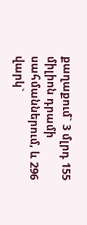քաղաքում` 3 մլրդ 155 միլիոն դրամի սահմաններում, և 296 վարկ`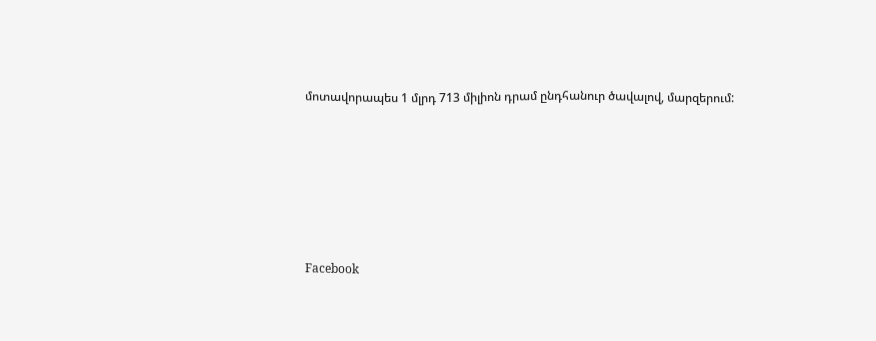մոտավորապես 1 մլրդ 713 միլիոն դրամ ընդհանուր ծավալով, մարզերում:






Facebook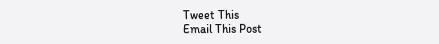Tweet This
Email This Post